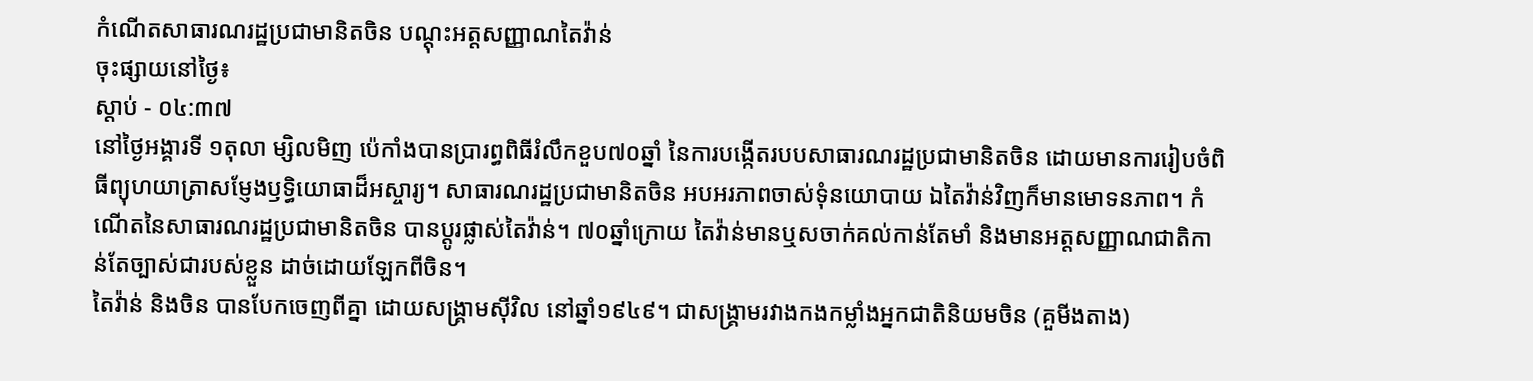កំណើតសាធារណរដ្ឋប្រជាមានិតចិន បណ្តុះអត្តសញ្ញាណតៃវ៉ាន់
ចុះផ្សាយនៅថ្ងៃ៖
ស្តាប់ - ០៤:៣៧
នៅថ្ងៃអង្គារទី ១តុលា ម្សិលមិញ ប៉េកាំងបានប្រារព្ធពិធីរំលឹកខួប៧០ឆ្នាំ នៃការបង្កើតរបបសាធារណរដ្ឋប្រជាមានិតចិន ដោយមានការរៀបចំពិធីព្យុហយាត្រាសម្ញែងឫទ្ធិយោធាដ៏អស្ចារ្យ។ សាធារណរដ្ឋប្រជាមានិតចិន អបអរភាពចាស់ទុំនយោបាយ ឯតៃវ៉ាន់វិញក៏មានមោទនភាព។ កំណើតនៃសាធារណរដ្ឋប្រជាមានិតចិន បានប្តូរផ្លាស់តៃវ៉ាន់។ ៧០ឆ្នាំក្រោយ តៃវ៉ាន់មានឬសចាក់គល់កាន់តែមាំ និងមានអត្តសញ្ញាណជាតិកាន់តែច្បាស់ជារបស់ខ្លួន ដាច់ដោយឡែកពីចិន។
តៃវ៉ាន់ និងចិន បានបែកចេញពីគ្នា ដោយសង្រ្គាមស៊ីវិល នៅឆ្នាំ១៩៤៩។ ជាសង្គ្រាមរវាងកងកម្លាំងអ្នកជាតិនិយមចិន (គួមីងតាង)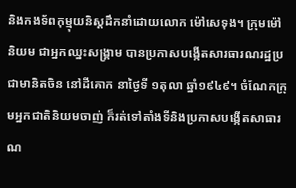និងកងទ័ពកុម្មុយនិស្តដឹកនាំដោយលោក ម៉ៅសេទុង។ ក្រុមម៉ៅនិយម ជាអ្នកឈ្នះសង្គ្រាម បានប្រកាសបង្កើតសារធារណរដ្ឋប្រជាមានិតចិន នៅដីគោក នាថ្ងៃទី ១តុលា ឆ្នាំ១៩៤៩។ ចំណែកក្រុមអ្នកជាតិនិយមចាញ់ ក៏រត់ទៅតាំងទីនិងប្រកាសបង្កើតសាធារណ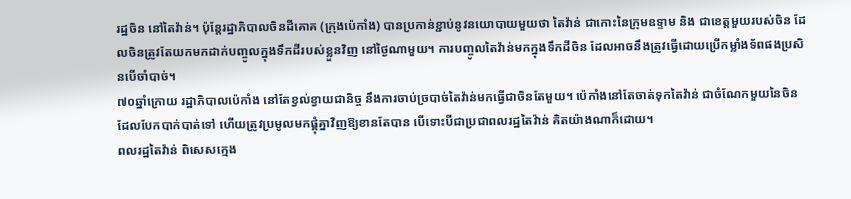រដ្ឋចិន នៅតៃវ៉ាន់។ ប៉ុន្តែរដ្ឋាភិបាលចិនដីគោគ (ក្រុងប៉េកាំង) បានប្រកាន់ខ្ជាប់នូវនយោបាយមួយថា តៃវ៉ាន់ ជាកោះនៃក្រុមឧទ្ទាម និង ជាខេត្តមួយរបស់ចិន ដែលចិនត្រូវតែយកមកដាក់បញ្ចូលក្នុងទឹកដីរបស់ខ្លួនវិញ នៅថ្ងៃណាមួយ។ ការបញ្ចូលតៃវ៉ាន់មកក្នុងទឹកដីចិន ដែលអាចនឹងត្រូវធ្វើដោយប្រើកម្លាំងទ័ពផងប្រសិនបើចាំបាច់។
៧០ឆ្នាំក្រោយ រដ្ឋាភិបាលប៉េកាំង នៅតែខ្វល់ខ្វាយជានិច្ច នឹងការចាប់ច្របាច់តៃវ៉ាន់មកធ្វើជាចិនតែមួយ។ ប៉េកាំងនៅតែចាត់ទុកតៃវ៉ាន់ ជាចំណែកមួយនៃចិន ដែលបែកបាក់បាត់ទៅ ហើយត្រូវប្រមូលមកផ្គុំគ្នាវិញឱ្យខានតែបាន បើទោះបីជាប្រជាពលរដ្ឋតៃវ៉ាន់ គិតយ៉ាងណាក៏ដោយ។
ពលរដ្ឋតៃវ៉ាន់ ពិសេសក្មេង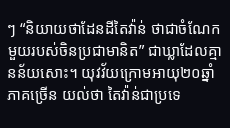ៗ “និយាយថាដែនដីតៃវ៉ាន់ ថាជាចំណែកមួយរបស់ចិនប្រជាមានិត” ជាឃ្លាដែលគ្មានន័យសោះ។ យុវវ័យក្រោមអាយុ២០ឆ្នាំភាគច្រើន យល់ថា តៃវ៉ាន់ជាប្រទេ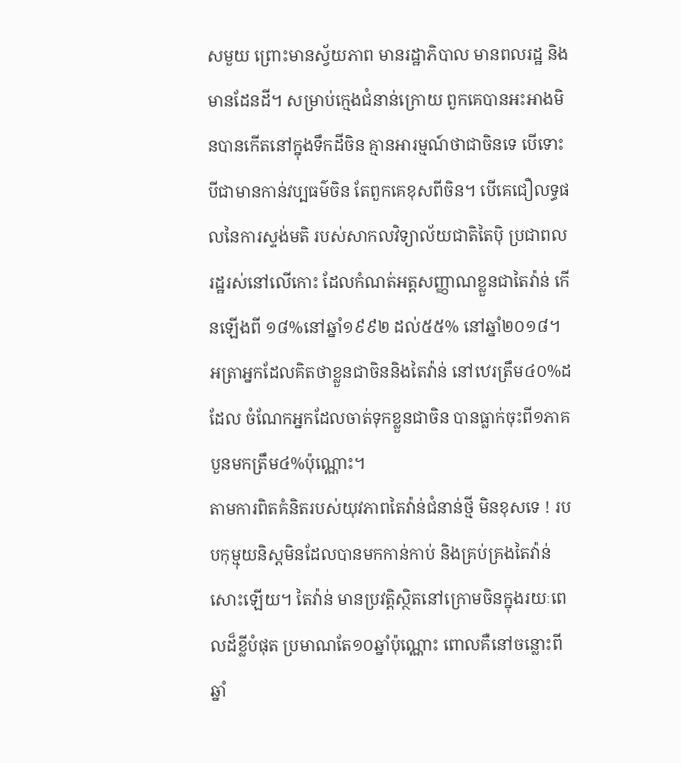សមួយ ព្រោះមានស្វ័យភាព មានរដ្ឋាភិបាល មានពលរដ្ឋ និងមានដែនដី។ សម្រាប់ក្មេងជំនាន់ក្រោយ ពួកគេបានអះអាងមិនបានកើតនៅក្នុងទឹកដីចិន គ្មានអារម្មណ៍ថាជាចិនទេ បើទោះបីជាមានកាន់វប្បធម៌ចិន តែពួកគេខុសពីចិន។ បើគេជឿលទ្ធផលនៃការស្ទង់មតិ របស់សាកលវិទ្យាល័យជាតិតៃប៉ិ ប្រជាពលរដ្ឋរស់នៅលើកោះ ដែលកំណត់អត្តសញ្ញាណខ្លួនជាតៃវ៉ាន់ កើនឡើងពី ១៨%នៅឆ្នាំ១៩៩២ ដល់៥៥% នៅឆ្នាំ២០១៨។ អត្រាអ្នកដែលគិតថាខ្លួនជាចិននិងតៃវ៉ាន់ នៅឋេរត្រឹម៤០%ដដែល ចំណែកអ្នកដែលចាត់ទុកខ្លួនជាចិន បានធ្លាក់ចុះពី១ភាគបួនមកត្រឹម៤%ប៉ុណ្ណោះ។
តាមការពិតគំនិតរបស់យុវភាពតៃវ៉ាន់ជំនាន់ថ្មី មិនខុសទេ ! របបកុម្មុយនិស្តមិនដែលបានមកកាន់កាប់ និងគ្រប់គ្រងតៃវ៉ាន់ សោះឡើយ។ តៃវ៉ាន់ មានប្រវត្តិស្ថិតនៅក្រោមចិនក្នុងរយៈពេលដ៏ខ្លីបំផុត ប្រមាណតែ១០ឆ្នាំប៉ុណ្ណោះ ពោលគឺនៅចន្លោះពីឆ្នាំ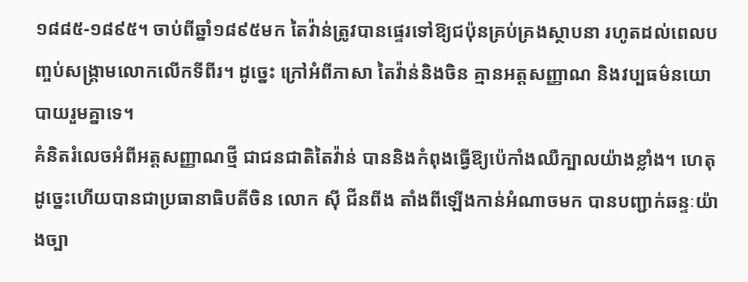១៨៨៥-១៨៩៥។ ចាប់ពីឆ្នាំ១៨៩៥មក តៃវ៉ាន់ត្រូវបានផ្ទេរទៅឱ្យជប៉ុនគ្រប់គ្រងស្ថាបនា រហូតដល់ពេលបញ្ចប់សង្គ្រាមលោកលើកទីពីរ។ ដូច្នេះ ក្រៅអំពីភាសា តៃវ៉ាន់និងចិន គ្មានអត្តសញ្ញាណ និងវប្បធម៌នយោបាយរួមគ្នាទេ។
គំនិតរំលេចអំពីអត្តសញ្ញាណថ្មី ជាជនជាតិតៃវ៉ាន់ បាននិងកំពុងធ្វើឱ្យប៉េកាំងឈឺក្បាលយ៉ាងខ្លាំង។ ហេតុដូច្នេះហើយបានជាប្រធានាធិបតីចិន លោក ស៊ី ជីនពីង តាំងពីឡើងកាន់អំណាចមក បានបញ្ជាក់ឆន្ទៈយ៉ាងច្បា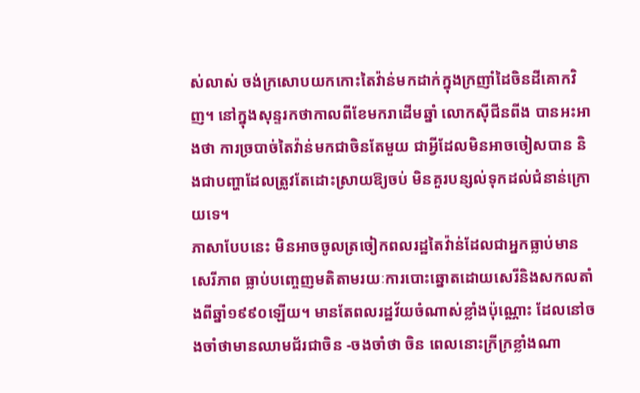ស់លាស់ ចង់ក្រសោបយកកោះតៃវ៉ាន់មកដាក់ក្នុងក្រញាំដៃចិនដីគោកវិញ។ នៅក្នុងសុន្ទរកថាកាលពីខែមករាដើមឆ្នាំ លោកស៊ីជីនពីង បានអះអាងថា ការច្របាច់តៃវ៉ាន់មកជាចិនតែមួយ ជាអ្វីដែលមិនអាចចៀសបាន និងជាបញ្ហាដែលត្រូវតែដោះស្រាយឱ្យចប់ មិនគួរបន្សល់ទុកដល់ជំនាន់ក្រោយទេ។
ភាសាបែបនេះ មិនអាចចូលត្រចៀកពលរដ្ឋតៃវ៉ាន់ដែលជាអ្នកធ្លាប់មានសេរីភាព ធ្លាប់បញ្ចេញមតិតាមរយៈការបោះឆ្នោតដោយសេរីនិងសកលតាំងពីឆ្នាំ១៩៩០ឡើយ។ មានតែពលរដ្ឋវ័យចំណាស់ខ្លាំងប៉ុណ្ណោះ ដែលនៅចងចាំថាមានឈាមជ័រជាចិន -ចងចាំថា ចិន ពេលនោះក្រីក្រខ្លាំងណា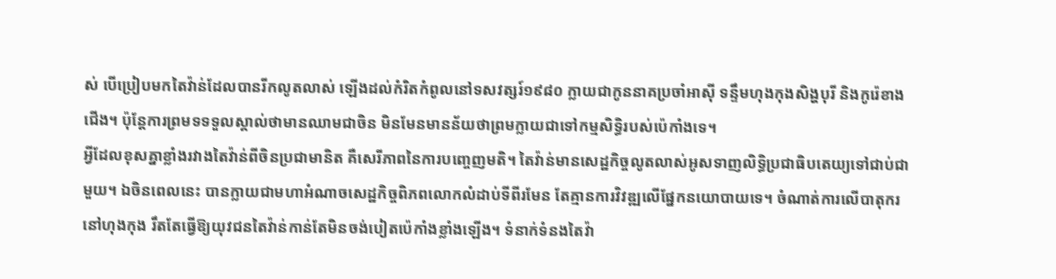ស់ បើប្រៀបមកតៃវ៉ាន់ដែលបានរីកលូតលាស់ ឡើងដល់កំរិតកំពូលនៅទសវត្សរ៍១៩៨០ ក្លាយជាកូននាគប្រចាំអាស៊ី ទន្ទឹមហុងកុងសិង្ហបុរី និងកូរ៉េខាងជើង។ ប៉ុន្តែការព្រមទទទួលស្គាល់ថាមានឈាមជាចិន មិនមែនមានន័យថាព្រមក្លាយជាទៅកម្មសិទ្ធិរបស់ប៉េកាំងទេ។
អ្វីដែលខុសគ្នាខ្លាំងរវាងតៃវ៉ាន់ពីចិនប្រជាមានិត គឺសេរីភាពនៃការបញ្ចេញមតិ។ តៃវ៉ាន់មានសេដ្ឋកិច្ចលូតលាស់អូសទាញលិទ្ធិប្រជាធិបតេយ្យទៅជាប់ជាមួយ។ ឯចិនពេលនេះ បានក្លាយជាមហាអំណាចសេដ្ឋកិច្ចពិភពលោកលំដាប់ទីពីរមែន តែគ្មានការវិវឌ្ឍលើផ្នែកនយោបាយទេ។ ចំណាត់ការលើបាតុករនៅហុងកុង រឹតតែធ្វើឱ្យយុវជនតៃវ៉ាន់កាន់តែមិនចង់បៀតប៉េកាំងខ្លាំងឡើង។ ទំនាក់ទំនងតៃវ៉ា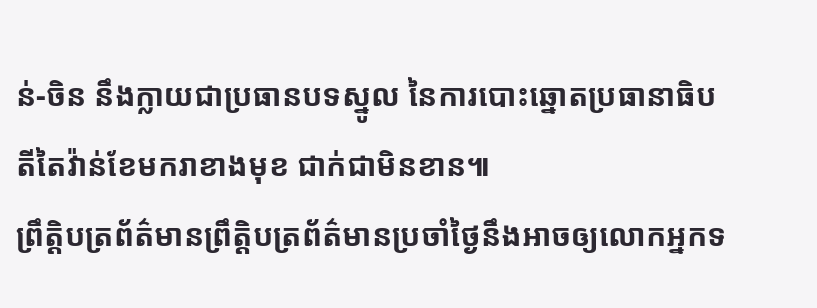ន់-ចិន នឹងក្លាយជាប្រធានបទស្នូល នៃការបោះឆ្នោតប្រធានាធិបតីតៃវ៉ាន់ខែមករាខាងមុខ ជាក់ជាមិនខាន៕
ព្រឹត្តិបត្រព័ត៌មានព្រឹត្តិបត្រព័ត៌មានប្រចាំថ្ងៃនឹងអាចឲ្យលោកអ្នកទ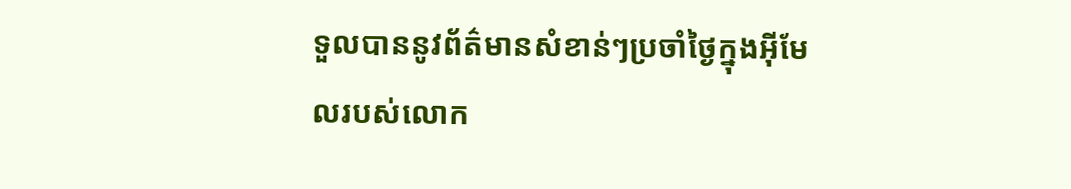ទួលបាននូវព័ត៌មានសំខាន់ៗប្រចាំថ្ងៃក្នុងអ៊ីមែលរបស់លោក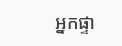អ្នកផ្ទា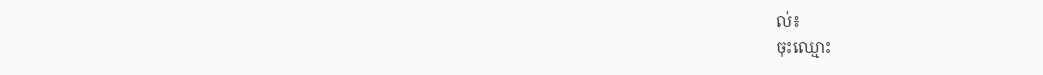ល់៖
ចុះឈ្មោះ